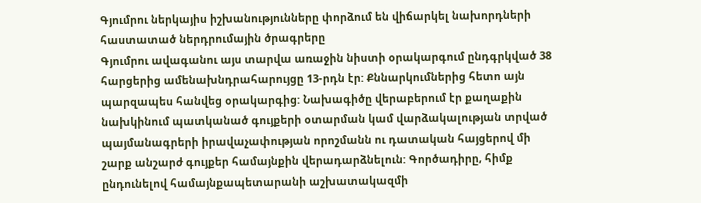Գյումրու ներկայիս իշխանությունները փորձում են վիճարկել նախորդների հաստատած ներդրումային ծրագրերը
Գյումրու ավագանու այս տարվա առաջին նիստի օրակարգում ընդգրկված 38 հարցերից ամենախնդրահարույցը 13-րդն էր: Քննարկումներից հետո այն պարզապես հանվեց օրակարգից: Նախագիծը վերաբերում էր քաղաքին նախկինում պատկանած գույքերի օտարման կամ վարձակալության տրված պայմանագրերի իրավաչափության որոշմանն ու դատական հայցերով մի շարք անշարժ գույքեր համայնքին վերադարձնելուն: Գործադիրը, հիմք ընդունելով համայնքապետարանի աշխատակազմի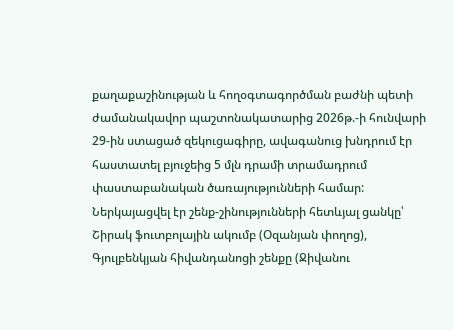քաղաքաշինության և հողօգտագործման բաժնի պետի ժամանակավոր պաշտոնակատարից 2026թ.-ի հունվարի 29-ին ստացած զեկուցագիրը, ավագանուց խնդրում էր հաստատել բյուջեից 5 մլն դրամի տրամադրում փաստաբանական ծառայությունների համար:
Ներկայացվել էր շենք-շինությունների հետևյալ ցանկը՝ Շիրակ ֆուտբոլային ակումբ (Օզանյան փողոց), Գյուլբենկյան հիվանդանոցի շենքը (Ջիվանու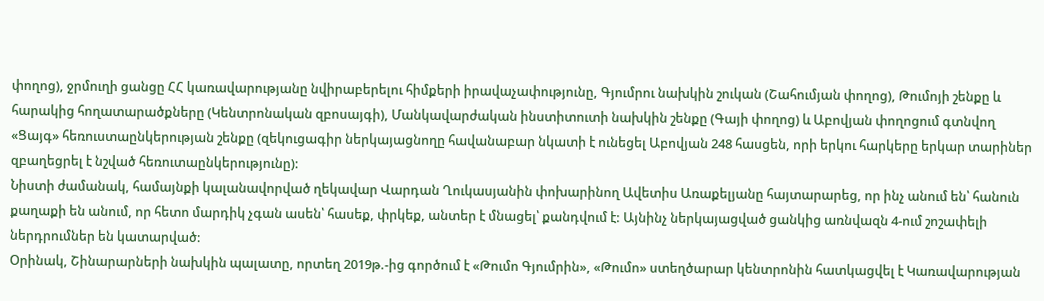փողոց), ջրմուղի ցանցը ՀՀ կառավարությանը նվիրաբերելու հիմքերի իրավաչափությունը, Գյումրու նախկին շուկան (Շահումյան փողոց), Թումոյի շենքը և հարակից հողատարածքները (Կենտրոնական զբոսայգի), Մանկավարժական ինստիտուտի նախկին շենքը (Գայի փողոց) և Աբովյան փողոցում գտնվող «Ցայգ» հեռուստաընկերության շենքը (զեկուցագիր ներկայացնողը հավանաբար նկատի է ունեցել Աբովյան 248 հասցեն, որի երկու հարկերը երկար տարիներ զբաղեցրել է նշված հեռուտաընկերությունը):
Նիստի ժամանակ, համայնքի կալանավորված ղեկավար Վարդան Ղուկասյանին փոխարինող Ավետիս Առաքելյանը հայտարարեց, որ ինչ անում են՝ հանուն քաղաքի են անում, որ հետո մարդիկ չգան ասեն՝ հասեք, փրկեք, անտեր է մնացել՝ քանդվում է: Այնինչ ներկայացված ցանկից առնվազն 4-ում շոշափելի ներդրումներ են կատարված:
Օրինակ, Շինարարների նախկին պալատը, որտեղ 2019թ.-ից գործում է «Թումո Գյումրին», «Թումո» ստեղծարար կենտրոնին հատկացվել է Կառավարության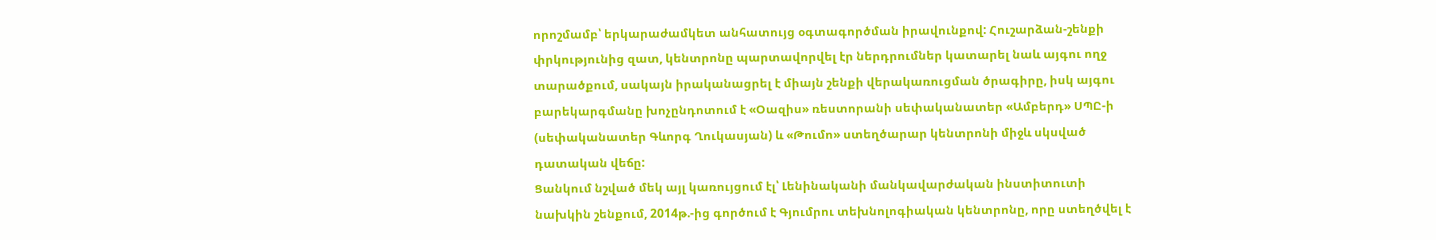որոշմամբ՝ երկարաժամկետ անհատույց օգտագործման իրավունքով: Հուշարձան-շենքի փրկությունից զատ, կենտրոնը պարտավորվել էր ներդրումներ կատարել նաև այգու ողջ տարածքում, սակայն իրականացրել է միայն շենքի վերակառուցման ծրագիրը, իսկ այգու բարեկարգմանը խոչընդոտում է «Օազիս» ռեստորանի սեփականատեր «Ամբերդ» ՍՊԸ-ի (սեփականատեր Գևորգ Ղուկասյան) և «Թումո» ստեղծարար կենտրոնի միջև սկսված դատական վեճը:
Ցանկում նշված մեկ այլ կառույցում էլ՝ Լենինականի մանկավարժական ինստիտուտի նախկին շենքում, 2014թ.-ից գործում է Գյումրու տեխնոլոգիական կենտրոնը, որը ստեղծվել է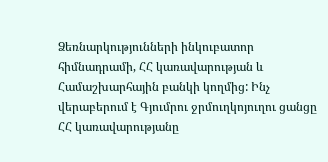Ձեռնարկությունների ինկուբատոր հիմնադրամի, ՀՀ կառավարության և Համաշխարհային բանկի կողմից: Ինչ վերաբերում է Գյումրու ջրմուղկոյուղու ցանցը ՀՀ կառավարությանը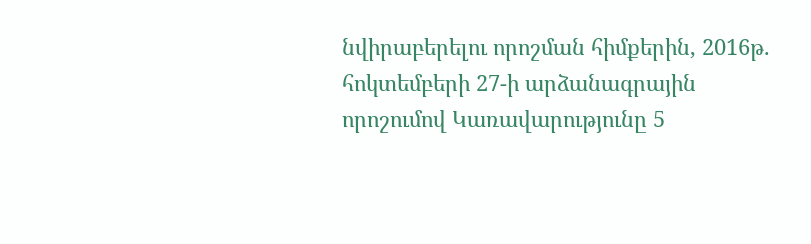նվիրաբերելու որոշման հիմքերին, 2016թ. հոկտեմբերի 27-ի արձանագրային որոշումով Կառավարությունը 5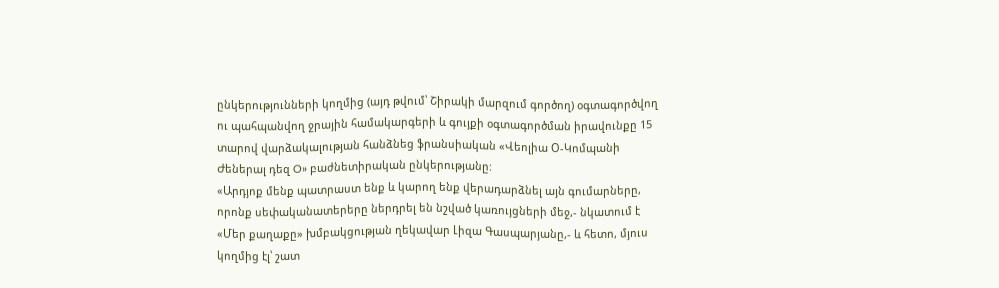ընկերությունների կողմից (այդ թվում՝ Շիրակի մարզում գործող) օգտագործվող ու պահպանվող ջրային համակարգերի և գույքի օգտագործման իրավունքը 15 տարով վարձակալության հանձնեց ֆրանսիական «Վեոլիա Օ-Կոմպանի Ժեներալ դեզ O» բաժնետիրական ընկերությանը:
«Արդյոք մենք պատրաստ ենք և կարող ենք վերադարձնել այն գումարները, որոնք սեփականատերերը ներդրել են նշված կառույցների մեջ,- նկատում է «Մեր քաղաքը» խմբակցության ղեկավար Լիզա Գասպարյանը,- և հետո, մյուս կողմից էլ՝ շատ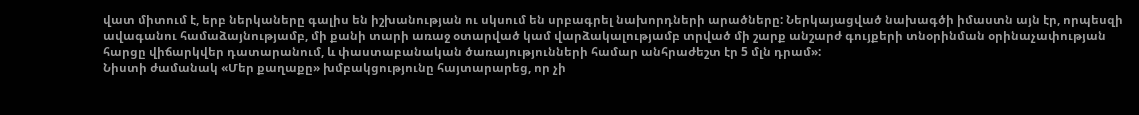վատ միտում է, երբ ներկաները գալիս են իշխանության ու սկսում են սրբագրել նախորդների արածները: Ներկայացված նախագծի իմաստն այն էր, որպեսզի ավագանու համաձայնությամբ, մի քանի տարի առաջ օտարված կամ վարձակալությամբ տրված մի շարք անշարժ գույքերի տնօրինման օրինաչափության հարցը վիճարկվեր դատարանում, և փաստաբանական ծառայությունների համար անհրաժեշտ էր 5 մլն դրամ»:
Նիստի ժամանակ «Մեր քաղաքը» խմբակցությունը հայտարարեց, որ չի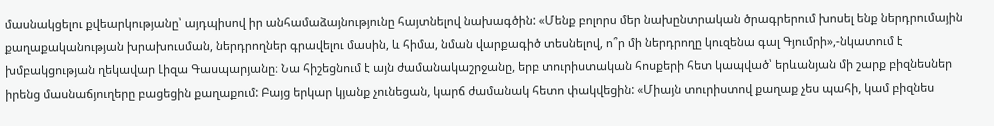մասնակցելու քվեարկությանը՝ այդպիսով իր անհամաձայնությունը հայտնելով նախագծին: «Մենք բոլորս մեր նախընտրական ծրագրերում խոսել ենք ներդրումային քաղաքականության խրախուսման, ներդրողներ գրավելու մասին, և հիմա, նման վարքագիծ տեսնելով, ո՞ր մի ներդրողը կուզենա գալ Գյումրի»,-նկատում է խմբակցության ղեկավար Լիզա Գասպարյանը։ Նա հիշեցնում է այն ժամանակաշրջանը, երբ տուրիստական հոսքերի հետ կապված՝ երևանյան մի շարք բիզնեսներ իրենց մասնաճյուղերը բացեցին քաղաքում: Բայց երկար կյանք չունեցան, կարճ ժամանակ հետո փակվեցին: «Միայն տուրիստով քաղաք չես պահի, կամ բիզնես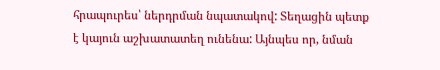հրապուրես՝ ներդրման նպատակով: Տեղացին պետք է կայուն աշխատատեղ ունենա: Այնպես որ, նման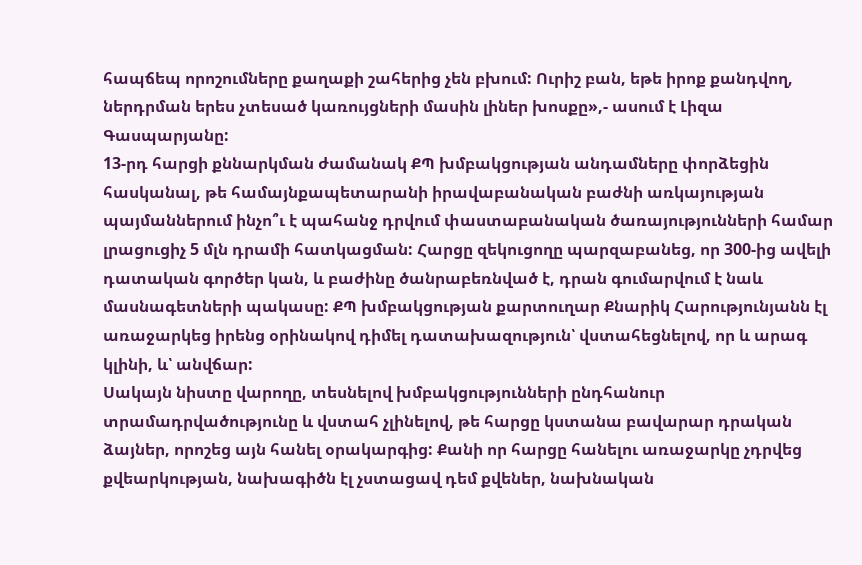հապճեպ որոշումները քաղաքի շահերից չեն բխում: Ուրիշ բան, եթե իրոք քանդվող, ներդրման երես չտեսած կառույցների մասին լիներ խոսքը»,- ասում է Լիզա Գասպարյանը:
13-րդ հարցի քննարկման ժամանակ ՔՊ խմբակցության անդամները փորձեցին հասկանալ, թե համայնքապետարանի իրավաբանական բաժնի առկայության պայմաններում ինչո՞ւ է պահանջ դրվում փաստաբանական ծառայությունների համար լրացուցիչ 5 մլն դրամի հատկացման: Հարցը զեկուցողը պարզաբանեց, որ 300-ից ավելի դատական գործեր կան, և բաժինը ծանրաբեռնված է, դրան գումարվում է նաև մասնագետների պակասը: ՔՊ խմբակցության քարտուղար Քնարիկ Հարությունյանն էլ առաջարկեց իրենց օրինակով դիմել դատախազություն՝ վստահեցնելով, որ և արագ կլինի, և՝ անվճար:
Սակայն նիստը վարողը, տեսնելով խմբակցությունների ընդհանուր տրամադրվածությունը և վստահ չլինելով, թե հարցը կստանա բավարար դրական ձայներ, որոշեց այն հանել օրակարգից: Քանի որ հարցը հանելու առաջարկը չդրվեց քվեարկության, նախագիծն էլ չստացավ դեմ քվեներ, նախնական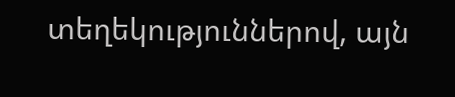տեղեկություններով, այն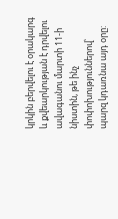կրկին բերվելու է օրակարգ և քվեարկության է դրվելու ավագանու մարտի 11-ի նիստին, թե ինչ փոփոխություններով՝ պարզ կդառնա այդ օրը: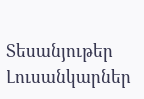Տեսանյութեր
Լուսանկարներ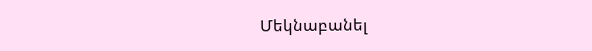Մեկնաբանել